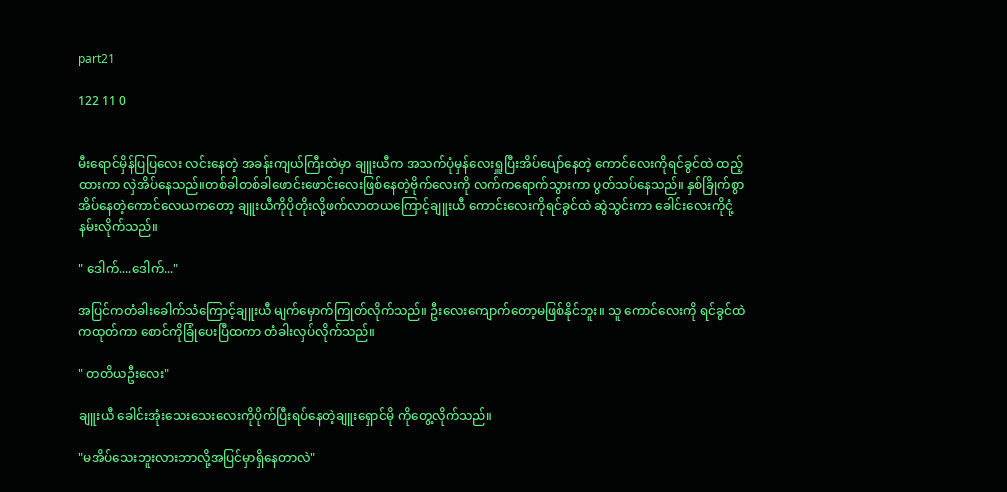part21

122 11 0


မီးရောင်မှိန်ပြပြလေး လင်းနေတဲ့ အခန်းကျယ်ကြီးထဲမှာ ချူးယီက အသက်ပုံမှန်လေးရှူပြီးအိပ်ပျော်နေတဲ့ ကောင်လေးကိုရင်ခွင်ထဲ ထည့်ထားကာ လှဲအိပ်နေသည်။တစ်ခါတစ်ခါဖောင်းဖောင်းလေးဖြစ်နေတဲ့ဗိုက်လေးကို လက်ကရောက်သွားကာ ပွတ်သပ်နေသည်။ နှစ်ခြိုက်စွာအိပ်နေတဲ့ကောင်လေယကတော့ ချူးယီကိုပိုတိုးလို့ဖက်လာတယကြောင့်ချူးယီ ကောင်းလေးကိုရင်ခွင်ထဲ ဆွဲသွင်းကာ ခေါင်းလေးကိုငုံ့နမ်းလိုက်သည်။

" ဒေါက်....ဒေါက်..."

အပြင်ကတံခါးခေါက်သံကြောင့်ချူးယီ မျက်မှောက်ကြုတ်လိုက်သည်။ ဦးလေးကျောက်တော့မဖြစ်နိုင်ဘူး။ သူ ကောင်လေးကို ရင်ခွင်ထဲကထုတ်ကာ စောင်ကိုခြုံပေးပြီထကာ တံခါးလှပ်လိုက်သည်။

" တတိယဦးလေး"

ချူးယီ ခေါင်းအုံးသေးသေးလေးကိုပိုက်ပြီးရပ်နေတဲ့ချူးရှောင်မို ကိုတွေ့လိုက်သည်။

"မအိပ်သေးဘူးလားဘာလို့အပြင်မှာရှိနေတာလဲ"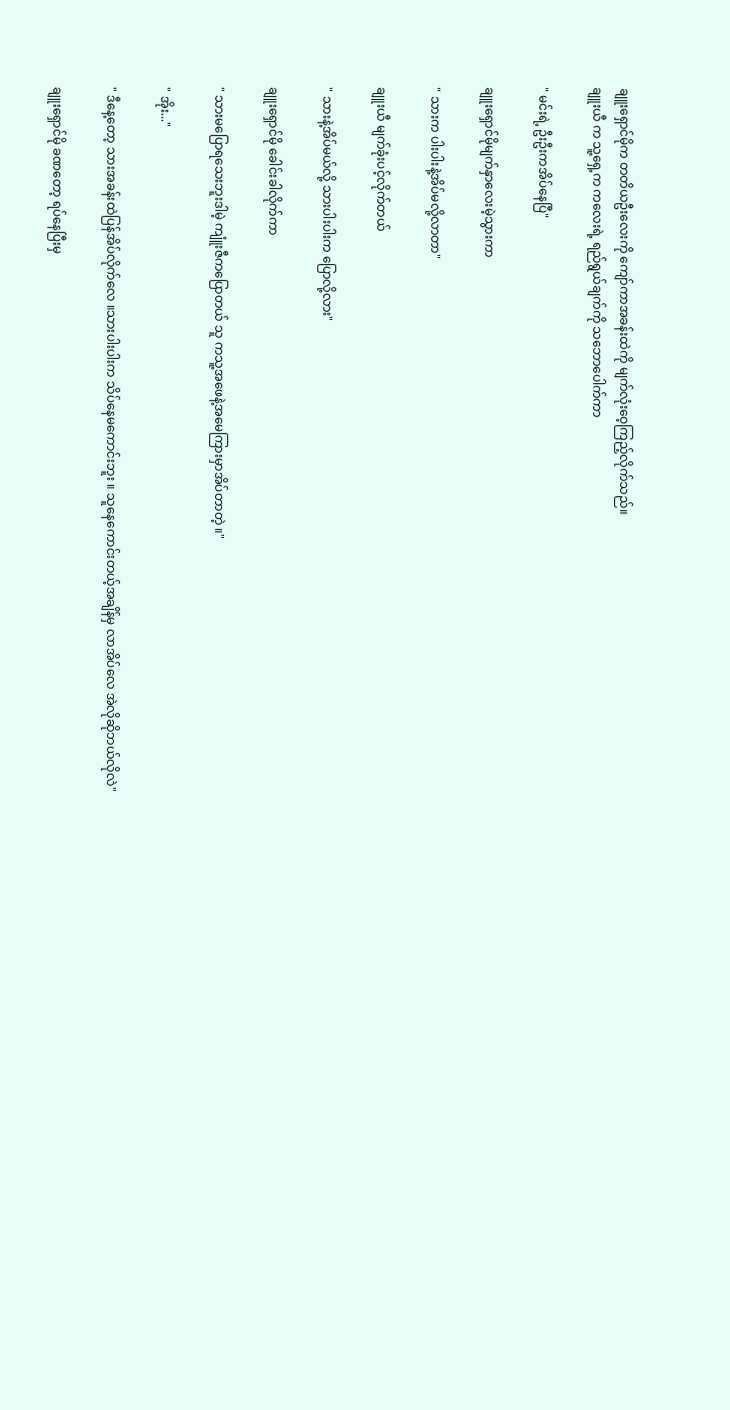ချူးရှောင်မိုက တတိယဦးလေးကို ကျော်ကာအခန်းထဲကို မျက်လုံးဝေ့ကြည့်လိုက်သည်။
ချူးယီ က သူ့ရှေ့က ကလေးရဲ့ ရည်ရွယ်ချက်ကို သဘောပေါက်ကာ

" မင်းရဲ့ ဦးဦးကအိပ်နေပြီ"

ချူးရှောင်မိုမျက်နှာလေးမဲ့သွားကာ

" သားက ပါးပါးနဲ့အိပ်မလို့လာတာ"

ချူးယီ မျက်ခုံးပင့်လိုက်တယ်

" သားနဲ့အိပ်မယ်လို့ သားပါးပါးက ပြောလို့လား"

ချူးရှောင်မို ခေါင်းခါလိုက်ကာ

" သားမပြောရသေးဘူးဒါမဲ့ ကျူံးဇီကပြောတယ် သူ ကသူ့အဖေနဲ့အမေကြားမှာအိပ်တာတဲ့ ။"

" အိုး..."

" ဒီနေ့တော့ သားအခန်းထဲပြန်အိပ်လိုက်လေ ။သားပါးပါးက သိပ်နေမကောင်းဘူး ။ သူနေကောင်းတယ့်အချိန်မှ လာအိပ်လေ အဲလိုဆိုဘယ်လိုလဲ"

ချူးရှောင်မို ခဏတော့ ရပ်နေပြီးမှ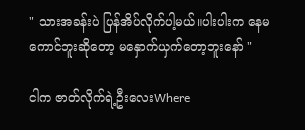" သားအခန်းပဲ ပြန်အိပ်လိုက်ပါ့မယ်။ပါးပါးက နေမကောင်ဘူးဆိုတော့ မနှောက်ယှက်တော့ဘူးနော် "

ငါက ဇာတ်လိုက်ရဲ့ဦးလေးWhere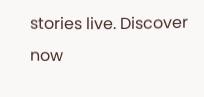stories live. Discover now